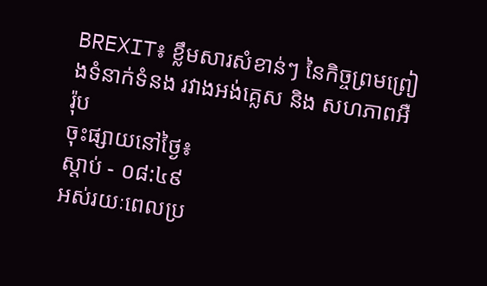BREXIT៖ ខ្លឹមសារសំខាន់ៗ នៃកិច្ចព្រមព្រៀងទំនាក់ទំនង រវាងអង់គ្លេស និង សហភាពអឺរ៉ុប
ចុះផ្សាយនៅថ្ងៃ៖
ស្តាប់ - ០៨:៤៩
អស់រយៈពេលប្រ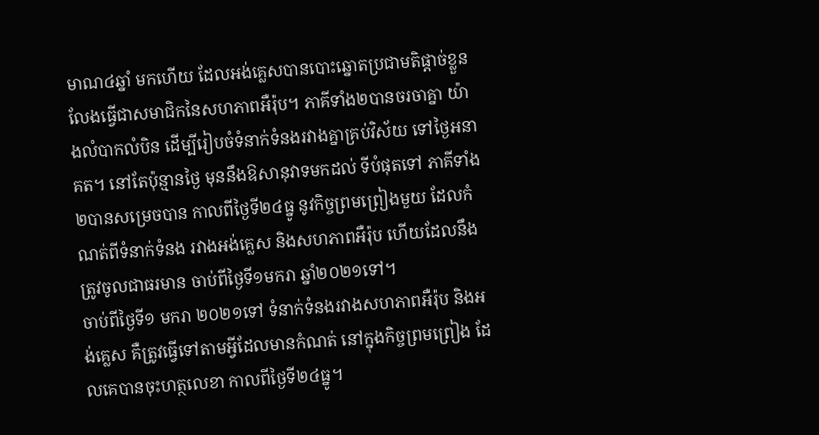មាណ៤ឆ្នាំ មកហើយ ដែលអង់គ្លេសបានបោះឆ្នោតប្រជាមតិផ្តាច់ខ្លួន លែងធ្វើជាសមាជិកនៃសហភាពអឺរ៉ុប។ ភាគីទាំង២បានចរចាគ្នា យ៉ាងលំបាកលំបិន ដើម្បីរៀបចំទំនាក់ទំនងរវាងគ្នាគ្រប់វិស័យ ទៅថ្ងៃអនាគត។ នៅតែប៉ុន្មានថ្ងៃ មុននឹងឱសានុវាទមកដល់ ទីបំផុតទៅ ភាគីទាំង២បានសម្រេចបាន កាលពីថ្ងៃទី២៤ធ្នូ នូវកិច្ចព្រមព្រៀងមួយ ដែលកំណត់ពីទំនាក់ទំនង រវាងអង់គ្លេស និងសហភាពអឺរ៉ុប ហើយដែលនឹងត្រូវចូលជាធរមាន ចាប់ពីថ្ងៃទី១មករា ឆ្នាំ២០២១ទៅ។
ចាប់ពីថ្ងៃទី១ មករា ២០២១ទៅ ទំនាក់ទំនងរវាងសហភាពអឺរ៉ុប និងអង់គ្លេស គឺត្រូវធ្វើទៅតាមអ្វីដែលមានកំណត់ នៅក្នុងកិច្ចព្រមព្រៀង ដែលគេបានចុះហត្ថលេខា កាលពីថ្ងៃទី២៤ធ្នូ។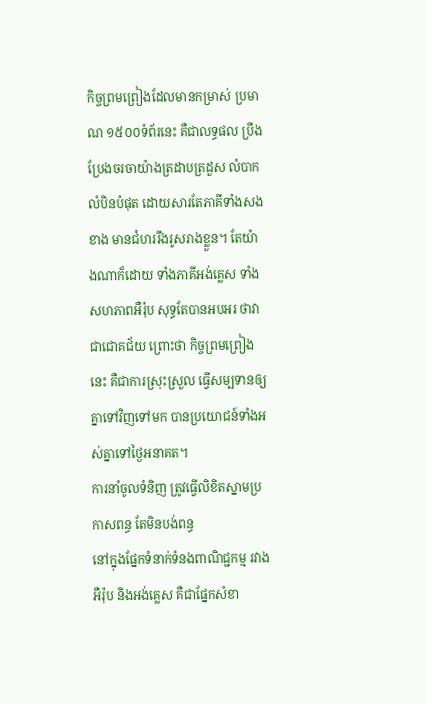កិច្ចព្រមព្រៀងដែលមានកម្រាស់ ប្រមាណ ១៥០០ទំព័រនេះ គឺជាលទ្ធផល ប្រឹងប្រែងចរចាយ៉ាងត្រដាបត្រដួស លំបាកលំបិនបំផុត ដោយសារតែភាគីទាំងសងខាង មានជំហររឹងរូសរាងខ្លួន។ តែយ៉ាងណាក៏ដោយ ទាំងភាគីអង់គ្លេស ទាំងសហភាពអឺរ៉ុប សុទ្ធតែបានអបអរ ថាវាជាជោគជ័យ ព្រោះថា កិច្ចព្រមព្រៀងនេះ គឺជាការស្រុះស្រួល ធ្វើសម្បទានឲ្យគ្នាទៅវិញទៅមក បានប្រយោជន៍ទាំងអស់គ្នាទៅថ្ងៃអនាគត។
ការនាំចូលទំនិញ ត្រូវធ្វើលិខិតស្នាមប្រកាសពន្ធ តែមិនបង់ពន្ធ
នៅក្នុងផ្នែកទំនាក់ទំនងពាណិជ្ជកម្ម រវាងអឺរ៉ុប និងអង់គ្លេស គឺជាផ្នែកសំខា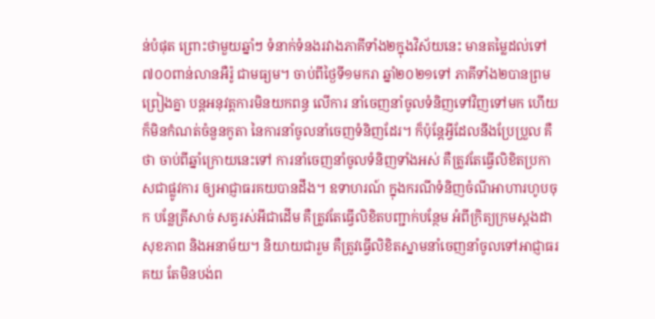ន់បំផុត ព្រោះថាមួយឆ្នាំៗ ទំនាក់ទំនងរវាងភាគីទាំង២ក្នុងវិស័យនេះ មានតម្លៃដល់ទៅ៧០០ពាន់លានអឺរ៉ូ ជាមធ្យម។ ចាប់ពីថ្ងៃទី១មករា ឆ្នាំ២០២១ទៅ ភាគីទាំង២បានព្រមព្រៀងគ្នា បន្តអនុវត្តការមិនយកពន្ធ លើការ នាំចេញនាំចូលទំនិញទៅវិញទៅមក ហើយក៏មិនកំណត់ចំនួនកូតា នៃការនាំចូលនាំចេញទំនិញដែរ។ ក៏ប៉ុន្តែអ្វីដែលនឹងប្រែប្រួល គឺថា ចាប់ពីឆ្នាំក្រោយនេះទៅ ការនាំចេញនាំចូលទំនិញទាំងអស់ គឺត្រូវតែធ្វើលិខិតប្រកាសជាផ្លូវការ ឲ្យអាជ្ញាធរគយបានដឹង។ ឧទាហរណ៍ ក្នុងករណីទំនិញចំណីអាហារហូបចុក បន្លែត្រីសាច់ សត្វរស់អីជាដើម គឺត្រូវតែធ្វើលិខិតបញ្ជាក់បន្ថែម អំពីក្រិត្យក្រមស្តងដាសុខភាព និងអនាម័យ។ និយាយជារួម គឺត្រូវធ្វើលិខិតស្នាមនាំចេញនាំចូលទៅអាជ្ញាធរគយ តែមិនបង់ព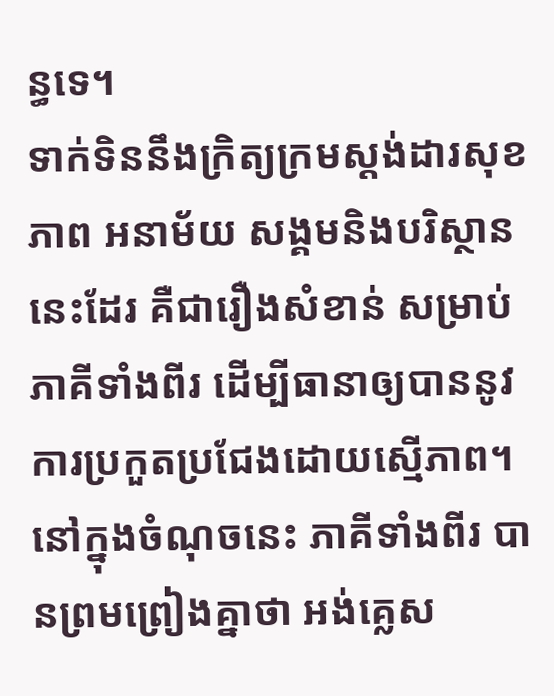ន្ធទេ។
ទាក់ទិននឹងក្រិត្យក្រមស្តង់ដារសុខភាព អនាម័យ សង្គមនិងបរិស្ថាននេះដែរ គឺជារឿងសំខាន់ សម្រាប់ភាគីទាំងពីរ ដើម្បីធានាឲ្យបាននូវការប្រកួតប្រជែងដោយស្មើភាព។ នៅក្នុងចំណុចនេះ ភាគីទាំងពីរ បានព្រមព្រៀងគ្នាថា អង់គ្លេស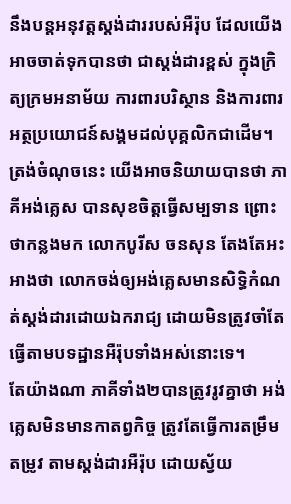នឹងបន្តអនុវត្តស្តង់ដាររបស់អឺរ៉ុប ដែលយើងអាចចាត់ទុកបានថា ជាស្តង់ដារខ្ពស់ ក្នុងក្រិត្យក្រមអនាម័យ ការពារបរិស្ថាន និងការពារអត្ថប្រយោជន៍សង្គមដល់បុគ្គលិកជាដើម។ ត្រង់ចំណុចនេះ យើងអាចនិយាយបានថា ភាគីអង់គ្លេស បានសុខចិត្តធ្វើសម្បទាន ព្រោះថាកន្លងមក លោកបូរីស ចនសុន តែងតែអះអាងថា លោកចង់ឲ្យអង់គ្លេសមានសិទ្ធិកំណត់ស្តង់ដារដោយឯករាជ្យ ដោយមិនត្រូវចាំតែធ្វើតាមបទដ្ឋានអឺរ៉ុបទាំងអស់នោះទេ។
តែយ៉ាងណា ភាគីទាំង២បានត្រូវរូវគ្នាថា អង់គ្លេសមិនមានកាតព្វកិច្ច ត្រូវតែធ្វើការតម្រឹមតម្រូវ តាមស្តង់ដារអឺរ៉ុប ដោយស្វ័យ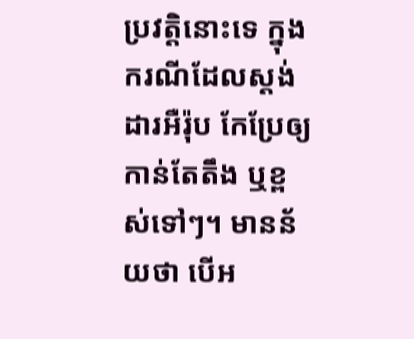ប្រវត្តិនោះទេ ក្នុងករណីដែលស្តង់ដារអឺរ៉ុប កែប្រែឲ្យកាន់តែតឹង ឬខ្ពស់ទៅៗ។ មានន័យថា បើអ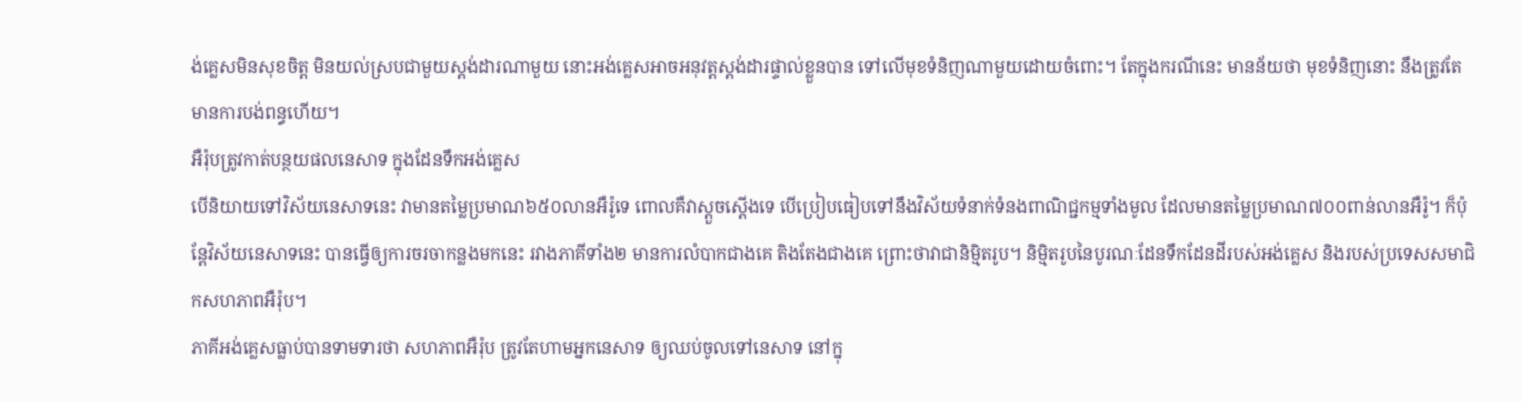ង់គ្លេសមិនសុខចិត្ត មិនយល់ស្របជាមួយស្តង់ដារណាមួយ នោះអង់គ្លេសអាចអនុវត្តស្តង់ដារផ្ទាល់ខ្លួនបាន ទៅលើមុខទំនិញណាមួយដោយចំពោះ។ តែក្នុងករណីនេះ មានន័យថា មុខទំនិញនោះ នឹងត្រូវតែមានការបង់ពន្ធហើយ។
អឺរ៉ុបត្រូវកាត់បន្ថយផលនេសាទ ក្នុងដែនទឹកអង់គ្លេស
បើនិយាយទៅវិស័យនេសាទនេះ វាមានតម្លៃប្រមាណ៦៥០លានអឺរ៉ូទេ ពោលគឺវាស្តួចស្តើងទេ បើប្រៀបធៀបទៅនឹងវិស័យទំនាក់ទំនងពាណិជ្ជកម្មទាំងមូល ដែលមានតម្លៃប្រមាណ៧០០ពាន់លានអឺរ៉ូ។ ក៏ប៉ុន្តែវិស័យនេសាទនេះ បានធ្វើឲ្យការចរចាកន្លងមកនេះ រវាងភាគីទាំង២ មានការលំបាកជាងគេ តិងតែងជាងគេ ព្រោះថាវាជានិម្មិតរូប។ និម្មិតរូបនៃបូរណៈដែនទឹកដែនដីរបស់អង់គ្លេស និងរបស់ប្រទេសសមាជិកសហភាពអឺរ៉ុប។
ភាគីអង់គ្លេសធ្លាប់បានទាមទារថា សហភាពអឺរ៉ុប ត្រូវតែហាមអ្នកនេសាទ ឲ្យឈប់ចូលទៅនេសាទ នៅក្នុ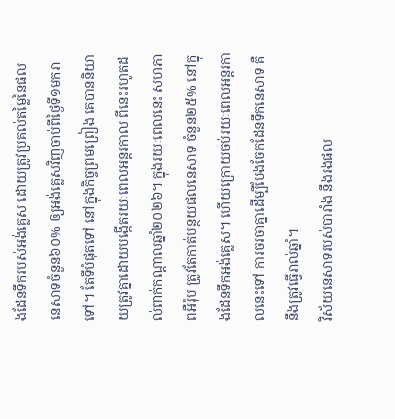ងដែនទឹករបស់អង់គ្លេស ដោយត្រូវប្រគល់តម្លៃនៃផលនេសាទចំនួន៦០% ឲ្យអង់គ្លេសវិញចាប់ពីថ្ងៃទី១មករាទៅ។ តែទីបំផុតទៅ នៅក្នុងកិច្ចព្រមព្រៀង គេបាននិយាយត្រូវគ្នាដោយបង្កើតរយៈពេលអន្តរកាល ពីនេះរហូតដល់ពាក់កណ្តាលឆ្នាំ២០២៦។ ក្នុងរយៈពេលនេះ សហភាពអឺរ៉ុប ត្រូវតែកាត់បន្ថយផលនេសាទ ចំនួន២៥% នៅក្នុងដែនទឹកអង់គ្លេស។ ហើយក្រោយចប់រយៈពេលអន្តរកាលនេះទៅ ការចរចាគ្នាដើម្បីបែងចែកដែនទឹកនេសាទ គឺនឹងត្រូវធ្វើរាល់ឆ្នាំ។
វិស័យនេសាទរបស់បារាំង នឹងរងផល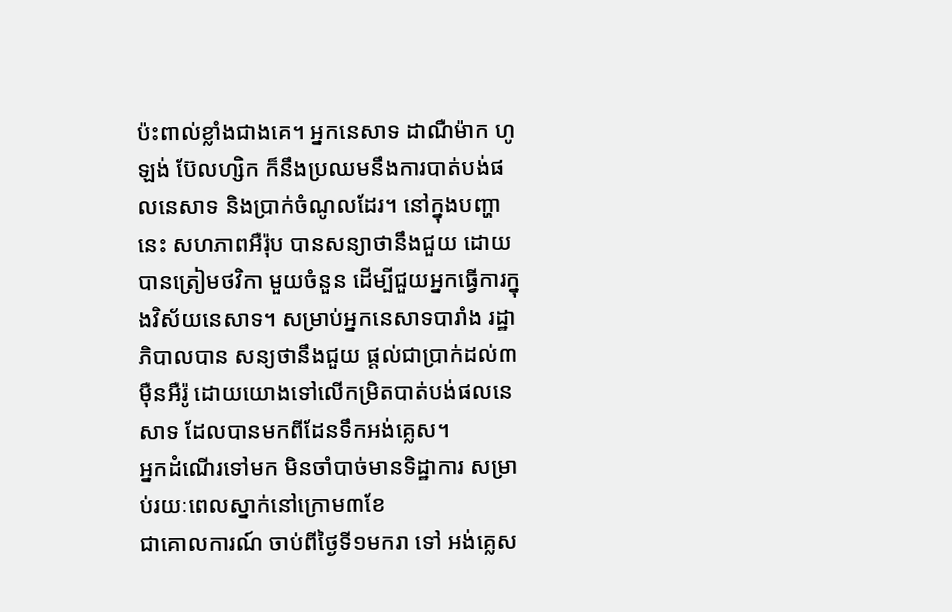ប៉ះពាល់ខ្លាំងជាងគេ។ អ្នកនេសាទ ដាណឺម៉ាក ហូឡង់ ប៊ែលហ្សិក ក៏នឹងប្រឈមនឹងការបាត់បង់ផលនេសាទ និងប្រាក់ចំណូលដែរ។ នៅក្នុងបញ្ហានេះ សហភាពអឺរ៉ុប បានសន្យាថានឹងជួយ ដោយបានត្រៀមថវិកា មួយចំនួន ដើម្បីជួយអ្នកធ្វើការក្នុងវិស័យនេសាទ។ សម្រាប់អ្នកនេសាទបារាំង រដ្ឋាភិបាលបាន សន្យថានឹងជួយ ផ្តល់ជាប្រាក់ដល់៣ម៉ឺនអឺរ៉ូ ដោយយោងទៅលើកម្រិតបាត់បង់ផលនេសាទ ដែលបានមកពីដែនទឹកអង់គ្លេស។
អ្នកដំណើរទៅមក មិនចាំបាច់មានទិដ្ឋាការ សម្រាប់រយៈពេលស្នាក់នៅក្រោម៣ខែ
ជាគោលការណ៍ ចាប់ពីថ្ងៃទី១មករា ទៅ អង់គ្លេស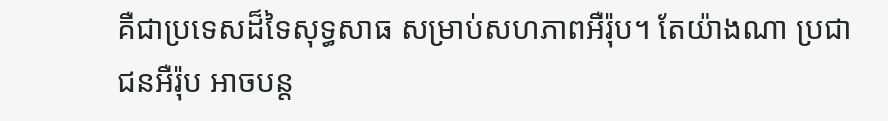គឺជាប្រទេសដ៏ទៃសុទ្ធសាធ សម្រាប់សហភាពអឺរ៉ុប។ តែយ៉ាងណា ប្រជាជនអឺរ៉ុប អាចបន្ត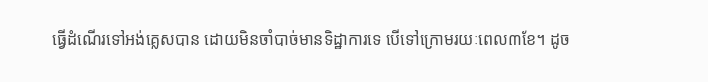ធ្វើដំណើរទៅអង់គ្លេសបាន ដោយមិនចាំបាច់មានទិដ្ឋាការទេ បើទៅក្រោមរយៈពេល៣ខែ។ ដូច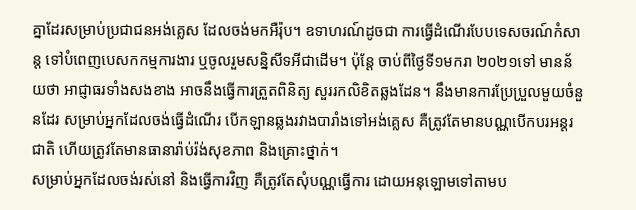គ្នាដែរសម្រាប់ប្រជាជនអង់គ្លេស ដែលចង់មកអឺរ៉ុប។ ឧទាហរណ៍ដូចជា ការធ្វើដំណើរបែបទេសចរណ៍កំសាន្ត ទៅបំពេញបេសកកម្មការងារ ឬចូលរួមសន្និសីទអីជាដើម។ ប៉ុន្តែ ចាប់ពីថ្ងៃទី១មករា ២០២១ទៅ មានន័យថា អាជ្ញាធរទាំងសងខាង អាចនឹងធ្វើការត្រួតពិនិត្យ សួររកលិខិតឆ្លងដែន។ នឹងមានការប្រែប្រួលមួយចំនួនដែរ សម្រាប់អ្នកដែលចង់ធ្វើដំណើរ បើកឡានឆ្លងរវាងបារាំងទៅអង់គ្លេស គឺត្រូវតែមានបណ្ណបើកបរអន្តរជាតិ ហើយត្រូវតែមានធានារ៉ាប់រ៉ង់សុខភាព និងគ្រោះថ្នាក់។
សម្រាប់អ្នកដែលចង់រស់នៅ និងធ្វើការវិញ គឺត្រូវតែសុំបណ្ណធ្វើការ ដោយអនុឡោមទៅតាមប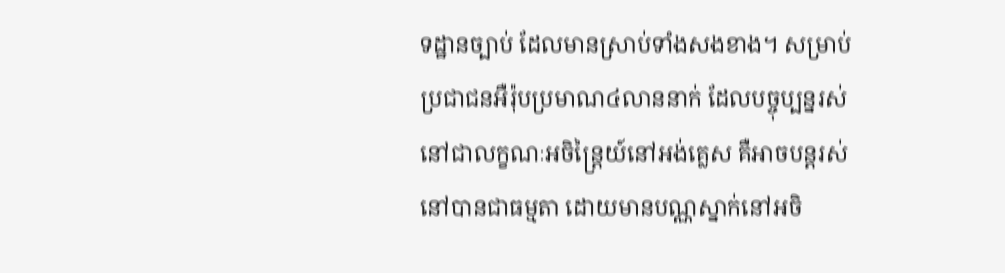ទដ្ឋានច្បាប់ ដែលមានស្រាប់ទាំងសងខាង។ សម្រាប់ប្រជាជនអឺរ៉ុបប្រមាណ៤លាននាក់ ដែលបច្ចុប្បន្នរស់នៅជាលក្ខណៈអចិន្ត្រៃយ៍នៅអង់គ្លេស គឺអាចបន្តរស់នៅបានជាធម្មតា ដោយមានបណ្ណស្នាក់នៅអចិ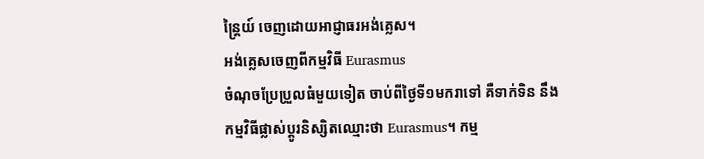ន្ត្រៃយ៍ ចេញដោយអាជ្ញាធរអង់គ្លេស។
អង់គ្លេសចេញពីកម្មវិធី Eurasmus
ចំណុចប្រែប្រួលធំមួយទៀត ចាប់ពីថ្ងៃទី១មករាទៅ គឺទាក់ទិន នឹងកម្មវិធីផ្លាស់ប្តូរនិស្សិតឈ្មោះថា Eurasmus។ កម្ម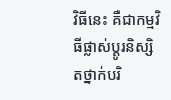វិធីនេះ គឺជាកម្មវិធីផ្លាស់ប្តូរនិស្សិតថ្នាក់បរិ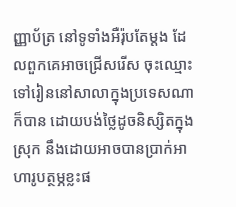ញ្ញាប័ត្រ នៅទូទាំងអឺរ៉ុបតែម្តង ដែលពួកគេអាចជ្រើសរើស ចុះឈ្មោះទៅរៀននៅសាលាក្នុងប្រទេសណាក៏បាន ដោយបង់ថ្លៃដូចនិស្សិតក្នុងស្រុក នឹងដោយអាចបានប្រាក់អាហារូបត្ថម្ភខ្លះផ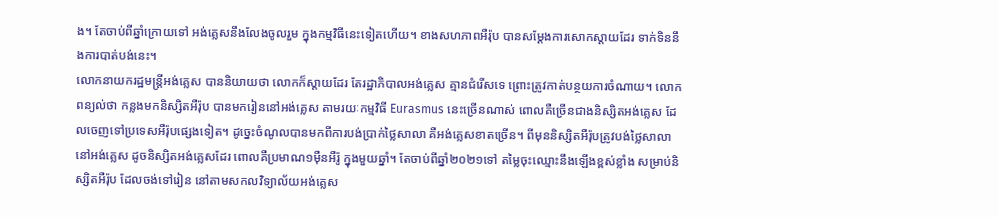ង។ តែចាប់ពីឆ្នាំក្រោយទៅ អង់គ្លេសនឹងលែងចូលរួម ក្នុងកម្មវិធីនេះទៀតហើយ។ ខាងសហភាពអឺរ៉ុប បានសម្តែងការសោកស្តាយដែរ ទាក់ទិននឹងការបាត់បង់នេះ។
លោកនាយករដ្ឋមន្ត្រីអង់គ្លេស បាននិយាយថា លោកក៏ស្តាយដែរ តែរដ្ឋាភិបាលអង់គ្លេស គ្មានជំរើសទេ ព្រោះត្រូវកាត់បន្ថយការចំណាយ។ លោកពន្យល់ថា កន្លងមកនិស្សិតអឺរ៉ុប បានមករៀននៅអង់គ្លេស តាមរយៈកម្មវិធី Eurasmus នេះច្រើនណាស់ ពោលគឺច្រើនជាងនិស្សិតអង់គ្លេស ដែលចេញទៅប្រទេសអឺរ៉ុបផ្សេងទៀត។ ដូច្នេះចំណូលបានមកពីការបង់ប្រាក់ថ្លៃសាលា គឺអង់គ្លេសខាតច្រើន។ ពីមុននិស្សិតអឺរ៉ុបត្រូវបង់ថ្លៃសាលានៅអង់គ្លេស ដូចនិស្សិតអង់គ្លេសដែរ ពោលគឺប្រមាណ១ម៉ឺនអឺរ៉ូ ក្នុងមួយឆ្នាំ។ តែចាប់ពីឆ្នាំ២០២១ទៅ តម្លៃចុះឈ្មោះនឹងឡើងខ្ពស់ខ្លាំង សម្រាប់និស្សិតអឺរ៉ុប ដែលចង់ទៅរៀន នៅតាមសកលវិទ្យាល័យអង់គ្លេស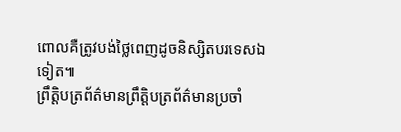ពោលគឺត្រូវបង់ថ្លៃពេញដូចនិស្សិតបរទេសឯទៀត៕
ព្រឹត្តិបត្រព័ត៌មានព្រឹត្តិបត្រព័ត៌មានប្រចាំ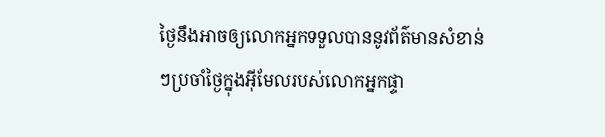ថ្ងៃនឹងអាចឲ្យលោកអ្នកទទួលបាននូវព័ត៌មានសំខាន់ៗប្រចាំថ្ងៃក្នុងអ៊ីមែលរបស់លោកអ្នកផ្ទា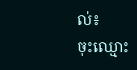ល់៖
ចុះឈ្មោះ